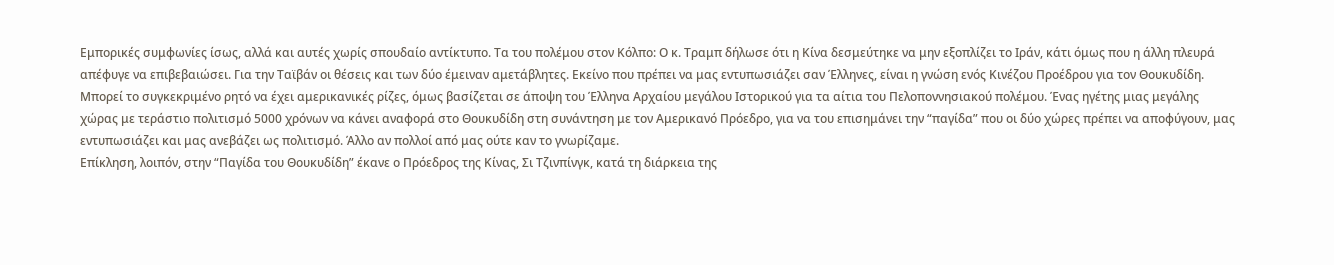Εμπορικές συμφωνίες ίσως, αλλά και αυτές χωρίς σπουδαίο αντίκτυπο. Τα του πολέμου στον Κόλπο: Ο κ. Τραμπ δήλωσε ότι η Κίνα δεσμεύτηκε να μην εξοπλίζει το Ιράν, κάτι όμως που η άλλη πλευρά απέφυγε να επιβεβαιώσει. Για την Ταϊβάν οι θέσεις και των δύο έμειναν αμετάβλητες. Εκείνο που πρέπει να μας εντυπωσιάζει σαν Έλληνες, είναι η γνώση ενός Κινέζου Προέδρου για τον Θουκυδίδη. Μπορεί το συγκεκριμένο ρητό να έχει αμερικανικές ρίζες, όμως βασίζεται σε άποψη του Έλληνα Αρχαίου μεγάλου Ιστορικού για τα αίτια του Πελοποννησιακού πολέμου. Ένας ηγέτης μιας μεγάλης χώρας με τεράστιο πολιτισμό 5000 χρόνων να κάνει αναφορά στο Θουκυδίδη στη συνάντηση με τον Αμερικανό Πρόεδρο, για να του επισημάνει την “παγίδα” που οι δύο χώρες πρέπει να αποφύγουν, μας εντυπωσιάζει και μας ανεβάζει ως πολιτισμό. Άλλο αν πολλοί από μας ούτε καν το γνωρίζαμε.
Επίκληση, λοιπόν, στην “Παγίδα του Θουκυδίδη” έκανε ο Πρόεδρος της Κίνας, Σι Τζινπίνγκ, κατά τη διάρκεια της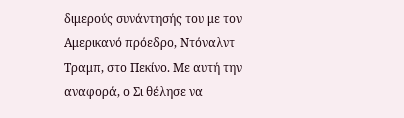διμερούς συνάντησής του με τον Αμερικανό πρόεδρο, Ντόναλντ Τραμπ, στο Πεκίνο. Με αυτή την αναφορά, ο Σι θέλησε να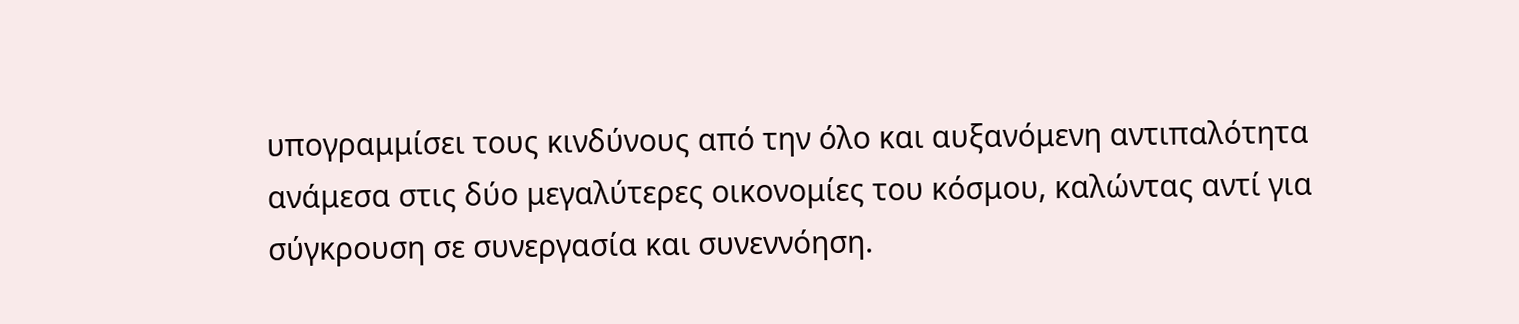υπογραμμίσει τους κινδύνους από την όλο και αυξανόμενη αντιπαλότητα ανάμεσα στις δύο μεγαλύτερες οικονομίες του κόσμου, καλώντας αντί για σύγκρουση σε συνεργασία και συνεννόηση.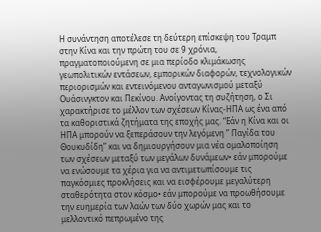Η συνάντηση αποτέλεσε τη δεύτερη επίσκεψη του Τραμπ στην Κίνα και την πρώτη του σε 9 χρόνια, πραγματοποιούμενη σε μια περίοδο κλιμάκωσης γεωπολιτικών εντάσεων, εμπορικών διαφορών, τεχνολογικών περιορισμών και εντεινόμενου ανταγωνισμού μεταξύ Ουάσινγκτον και Πεκίνου. Ανοίγοντας τη συζήτηση, ο Σι χαρακτήρισε το μέλλον των σχέσεων Κίνας-ΗΠΑ ως ένα από τα καθοριστικά ζητήματα της εποχής μας. “Εάν η Κίνα και οι ΗΠΑ μπορούν να ξεπεράσουν την λεγόμενη ” Παγίδα του Θουκυδίδη” και να δημιουργήσουν μια νέα ομαλοποίηση των σχέσεων μεταξύ των μεγάλων δυνάμεων• εάν μπορούμε να ενώσουμε τα χέρια για να αντιμετωπίσουμε τις παγκόσμιες προκλήσεις και να εισφέρουμε μεγαλύτερη σταθερότητα στον κόσμο• εάν μπορούμε να προωθήσουμε την ευημερία των λαών των δύο χωρών μας και το μελλοντικό πεπρωμένο της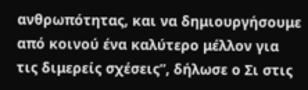ανθρωπότητας, και να δημιουργήσουμε από κοινού ένα καλύτερο μέλλον για τις διμερείς σχέσεις”, δήλωσε ο Σι στις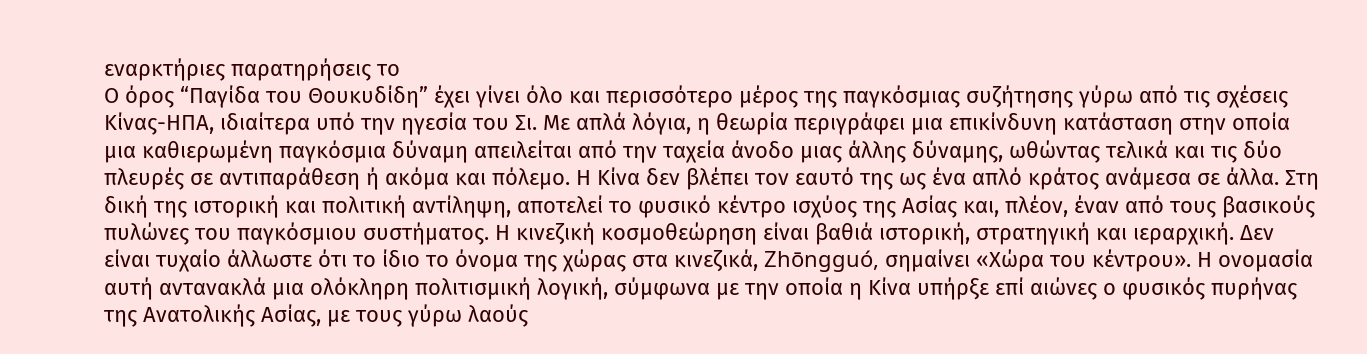εναρκτήριες παρατηρήσεις το
Ο όρος “Παγίδα του Θουκυδίδη” έχει γίνει όλο και περισσότερο μέρος της παγκόσμιας συζήτησης γύρω από τις σχέσεις Κίνας-ΗΠΑ, ιδιαίτερα υπό την ηγεσία του Σι. Με απλά λόγια, η θεωρία περιγράφει μια επικίνδυνη κατάσταση στην οποία μια καθιερωμένη παγκόσμια δύναμη απειλείται από την ταχεία άνοδο μιας άλλης δύναμης, ωθώντας τελικά και τις δύο πλευρές σε αντιπαράθεση ή ακόμα και πόλεμο. Η Κίνα δεν βλέπει τον εαυτό της ως ένα απλό κράτος ανάμεσα σε άλλα. Στη δική της ιστορική και πολιτική αντίληψη, αποτελεί το φυσικό κέντρο ισχύος της Ασίας και, πλέον, έναν από τους βασικούς πυλώνες του παγκόσμιου συστήματος. Η κινεζική κοσμοθεώρηση είναι βαθιά ιστορική, στρατηγική και ιεραρχική. Δεν είναι τυχαίο άλλωστε ότι το ίδιο το όνομα της χώρας στα κινεζικά, Zhōngguó, σημαίνει «Χώρα του κέντρου». Η ονομασία αυτή αντανακλά μια ολόκληρη πολιτισμική λογική, σύμφωνα με την οποία η Κίνα υπήρξε επί αιώνες ο φυσικός πυρήνας της Ανατολικής Ασίας, με τους γύρω λαούς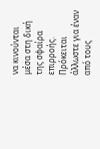να κινούνται μέσα στη δική της σφαίρα επιρροής. Πρόκειται άλλωστε για έναν από τους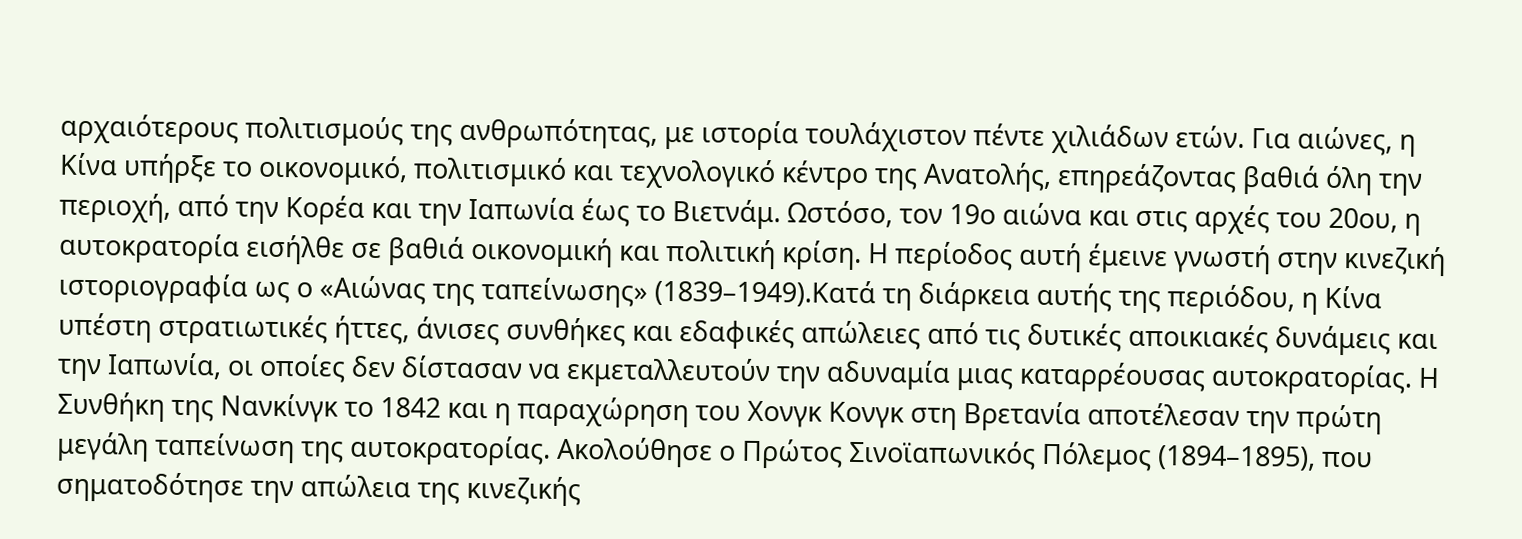αρχαιότερους πολιτισμούς της ανθρωπότητας, με ιστορία τουλάχιστον πέντε χιλιάδων ετών. Για αιώνες, η Κίνα υπήρξε το οικονομικό, πολιτισμικό και τεχνολογικό κέντρο της Ανατολής, επηρεάζοντας βαθιά όλη την περιοχή, από την Κορέα και την Ιαπωνία έως το Βιετνάμ. Ωστόσο, τον 19ο αιώνα και στις αρχές του 20ου, η αυτοκρατορία εισήλθε σε βαθιά οικονομική και πολιτική κρίση. Η περίοδος αυτή έμεινε γνωστή στην κινεζική ιστοριογραφία ως ο «Αιώνας της ταπείνωσης» (1839–1949).Κατά τη διάρκεια αυτής της περιόδου, η Κίνα υπέστη στρατιωτικές ήττες, άνισες συνθήκες και εδαφικές απώλειες από τις δυτικές αποικιακές δυνάμεις και την Ιαπωνία, οι οποίες δεν δίστασαν να εκμεταλλευτούν την αδυναμία μιας καταρρέουσας αυτοκρατορίας. Η Συνθήκη της Νανκίνγκ το 1842 και η παραχώρηση του Χονγκ Κονγκ στη Βρετανία αποτέλεσαν την πρώτη μεγάλη ταπείνωση της αυτοκρατορίας. Ακολούθησε ο Πρώτος Σινοϊαπωνικός Πόλεμος (1894–1895), που σηματοδότησε την απώλεια της κινεζικής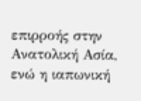επιρροής στην Ανατολική Ασία, ενώ η ιαπωνική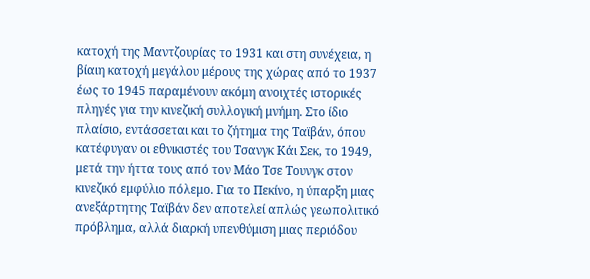κατοχή της Μαντζουρίας το 1931 και στη συνέχεια, η βίαιη κατοχή μεγάλου μέρους της χώρας από το 1937 έως το 1945 παραμένουν ακόμη ανοιχτές ιστορικές πληγές για την κινεζική συλλογική μνήμη. Στο ίδιο πλαίσιο, εντάσσεται και το ζήτημα της Ταϊβάν, όπου κατέφυγαν οι εθνικιστές του Τσανγκ Κάι Σεκ, το 1949, μετά την ήττα τους από τον Μάο Τσε Τουνγκ στον κινεζικό εμφύλιο πόλεμο. Για το Πεκίνο, η ύπαρξη μιας ανεξάρτητης Ταϊβάν δεν αποτελεί απλώς γεωπολιτικό πρόβλημα, αλλά διαρκή υπενθύμιση μιας περιόδου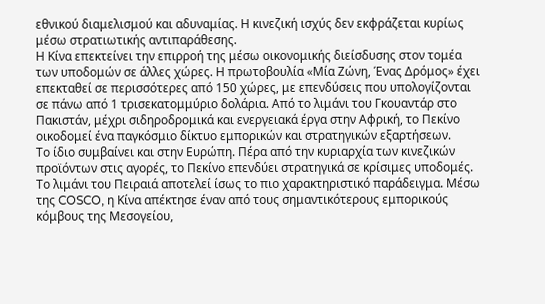εθνικού διαμελισμού και αδυναμίας. Η κινεζική ισχύς δεν εκφράζεται κυρίως μέσω στρατιωτικής αντιπαράθεσης.
Η Κίνα επεκτείνει την επιρροή της μέσω οικονομικής διείσδυσης στον τομέα των υποδομών σε άλλες χώρες. Η πρωτοβουλία «Μία Ζώνη, Ένας Δρόμος» έχει επεκταθεί σε περισσότερες από 150 χώρες, με επενδύσεις που υπολογίζονται σε πάνω από 1 τρισεκατομμύριο δολάρια. Από το λιμάνι του Γκουαντάρ στο Πακιστάν, μέχρι σιδηροδρομικά και ενεργειακά έργα στην Αφρική, το Πεκίνο οικοδομεί ένα παγκόσμιο δίκτυο εμπορικών και στρατηγικών εξαρτήσεων.
Το ίδιο συμβαίνει και στην Ευρώπη. Πέρα από την κυριαρχία των κινεζικών προϊόντων στις αγορές, το Πεκίνο επενδύει στρατηγικά σε κρίσιμες υποδομές. Το λιμάνι του Πειραιά αποτελεί ίσως το πιο χαρακτηριστικό παράδειγμα. Μέσω της COSCO, η Κίνα απέκτησε έναν από τους σημαντικότερους εμπορικούς κόμβους της Μεσογείου,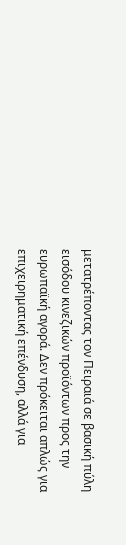μετατρέποντας τον Πειραιά σε βασική πύλη εισόδου κινεζικών προϊόντων προς την ευρωπαϊκή αγορά. Δεν πρόκειται απλώς για επιχειρηματική επένδυση, αλλά για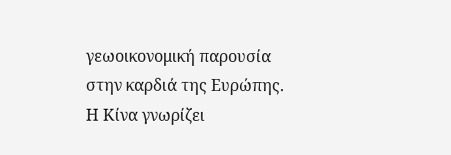γεωοικονομική παρουσία στην καρδιά της Ευρώπης.
Η Κίνα γνωρίζει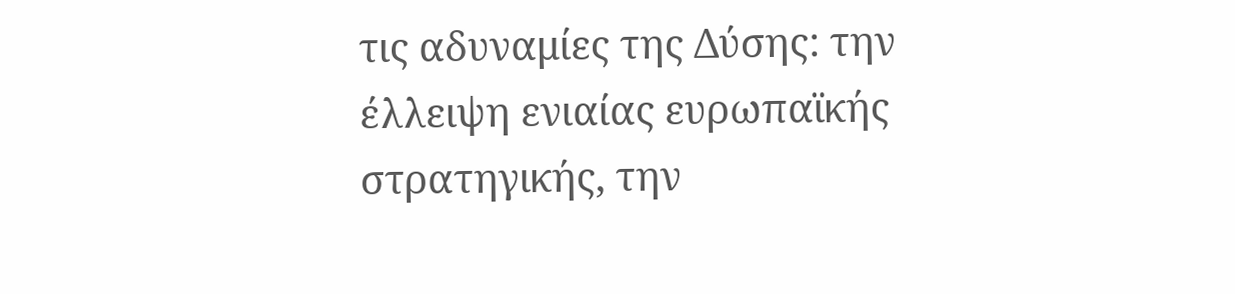τις αδυναμίες της Δύσης: την έλλειψη ενιαίας ευρωπαϊκής στρατηγικής, την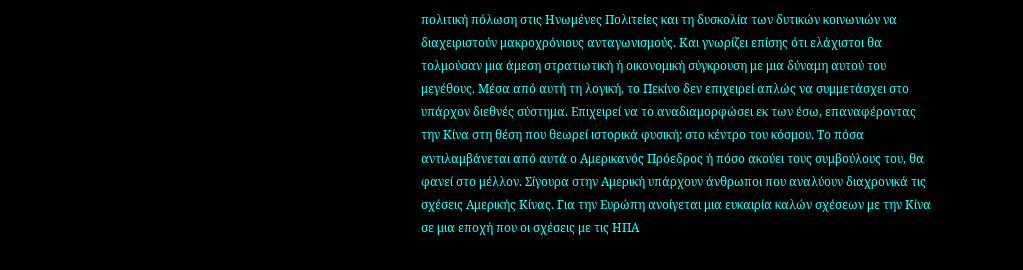πολιτική πόλωση στις Ηνωμένες Πολιτείες και τη δυσκολία των δυτικών κοινωνιών να διαχειριστούν μακροχρόνιους ανταγωνισμούς. Και γνωρίζει επίσης ότι ελάχιστοι θα τολμούσαν μια άμεση στρατιωτική ή οικονομική σύγκρουση με μια δύναμη αυτού του μεγέθους. Μέσα από αυτή τη λογική, το Πεκίνο δεν επιχειρεί απλώς να συμμετάσχει στο υπάρχον διεθνές σύστημα. Επιχειρεί να το αναδιαμορφώσει εκ των έσω, επαναφέροντας την Κίνα στη θέση που θεωρεί ιστορικά φυσική: στο κέντρο του κόσμου. Το πόσα αντιλαμβάνεται από αυτά ο Αμερικανός Πρόεδρος ή πόσο ακούει τους συμβούλους του, θα φανεί στο μέλλον. Σίγουρα στην Αμερική υπάρχουν άνθρωποι που αναλύουν διαχρονικά τις σχέσεις Αμερικής Κίνας. Για την Ευρώπη ανοίγεται μια ευκαιρία καλών σχέσεων με την Κίνα σε μια εποχή που οι σχέσεις με τις ΗΠΑ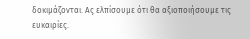δοκιμάζονται. Ας ελπίσουμε ότι θα αξιοποιήσουμε τις ευκαιρίες.